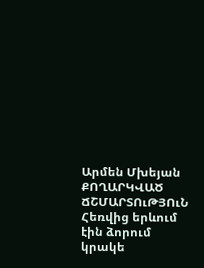Արմեն Մխեյան
ՔՈՂԱՐԿՎԱԾ ՃՇՄԱՐՏՈւԹՅՈւՆ
Հեռվից երևում էին ձորում կրակե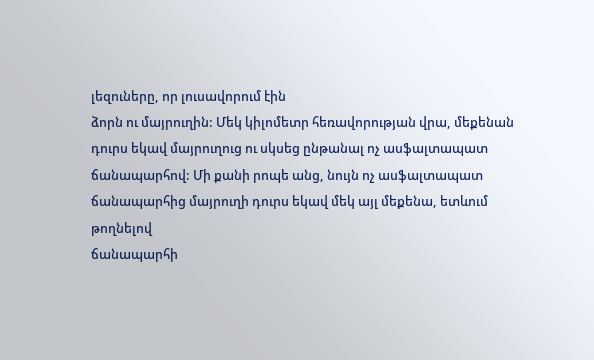լեզուները, որ լուսավորում էին
ձորն ու մայրուղին: Մեկ կիլոմետր հեռավորության վրա, մեքենան
դուրս եկավ մայրուղուց ու սկսեց ընթանալ ոչ ասֆալտապատ
ճանապարհով: Մի քանի րոպե անց, նույն ոչ ասֆալտապատ
ճանապարհից մայրուղի դուրս եկավ մեկ այլ մեքենա, ետևում
թողնելով
ճանապարհի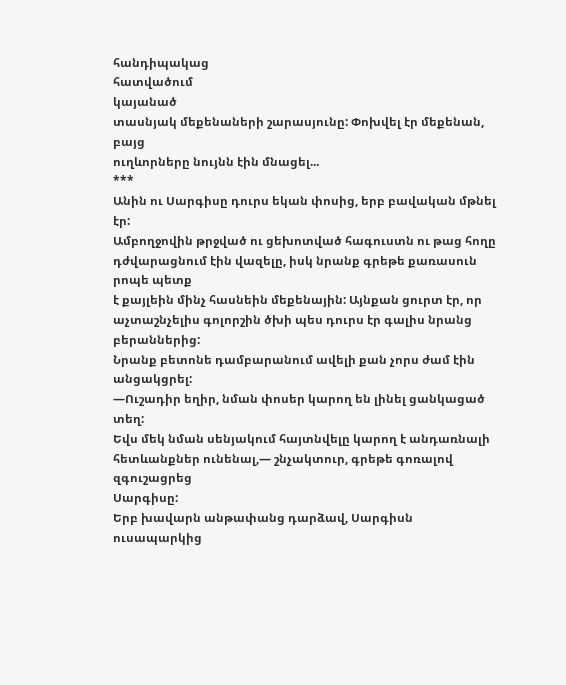հանդիպակաց
հատվածում
կայանած
տասնյակ մեքենաների շարասյունը: Փոխվել էր մեքենան, բայց
ուղևորները նույնն էին մնացել...
***
Անին ու Սարգիսը դուրս եկան փոսից, երբ բավական մթնել էր:
Ամբողջովին թրջված ու ցեխոտված հագուստն ու թաց հողը
դժվարացնում էին վազելը, իսկ նրանք գրեթե քառասուն րոպե պետք
է քայլեին մինչ հասնեին մեքենային: Այնքան ցուրտ էր, որ
աչտաշնչելիս գոլորշին ծխի պես դուրս էր գալիս նրանց բերաններից:
Նրանք բետոնե դամբարանում ավելի քան չորս ժամ էին անցակցրել:
―Ուշադիր եղիր, նման փոսեր կարող են լինել ցանկացած տեղ:
Եվս մեկ նման սենյակում հայտնվելը կարող է անդառնալի
հետևանքներ ունենալ,― շնչակտուր, գրեթե գոռալով զգուշացրեց
Սարգիսը:
Երբ խավարն անթափանց դարձավ, Սարգիսն ուսապարկից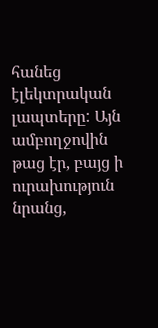հանեց էլեկտրական լապտերը: Այն ամբողջովին թաց էր, բայց ի
ուրախություն նրանց,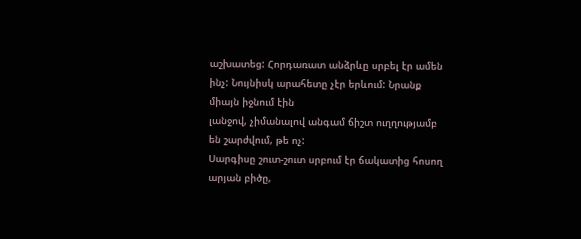աշխատեց: Հորդառատ անձրևը սրբել էր ամեն
ինչ: Նույնիսկ արահետը չէր երևում: Նրանք միայն իջնում էին
լանջով, չիմանալով անգամ ճիշտ ուղղությամբ են շարժվում, թե ոչ:
Սարգիսը շուտ-շուտ սրբում էր ճակատից հոսող արյան բիծը,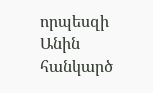որպեսզի Անին հանկարծ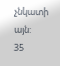չնկատի այն:
35